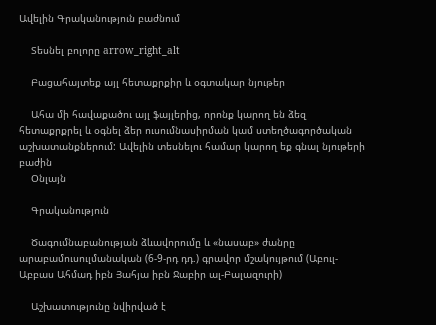Ավելին Գրականություն բաժնում

    Տեսնել բոլորը arrow_right_alt

    Բացահայտեք այլ հետաքրքիր և օգտակար նյութեր

    Ահա մի հավաքածու այլ ֆայլերից, որոնք կարող են ձեզ հետաքրքրել և օգնել ձեր ուսումնասիրման կամ ստեղծագործական աշխատանքներում: Ավելին տեսնելու համար կարող եք գնալ նյութերի բաժին
    Օնլայն

    Գրականություն

    Ծագումնաբանության ձևավորումը և «նասաբ» ժանրը արաբամուսուլմանական (6-9-րդ դդ.) գրավոր մշակույթում (Աբուլ-Աբբաս Ահմադ իբն Յահյա իբն Ջաբիր ալ-Բալազուրի)

    Աշխատությունը նվիրված է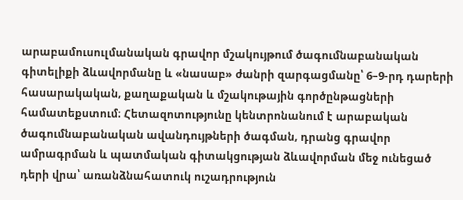արաբամուսուլմանական գրավոր մշակույթում ծագումնաբանական գիտելիքի ձևավորմանը և «նասաբ» ժանրի զարգացմանը՝ 6–9-րդ դարերի հասարակական, քաղաքական և մշակութային գործընթացների համատեքստում։ Հետազոտությունը կենտրոնանում է արաբական ծագումնաբանական ավանդույթների ծագման, դրանց գրավոր ամրագրման և պատմական գիտակցության ձևավորման մեջ ունեցած դերի վրա՝ առանձնահատուկ ուշադրություն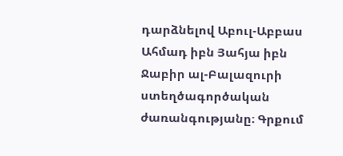դարձնելով Աբուլ-Աբբաս Ահմադ իբն Յահյա իբն Ջաբիր ալ-Բալազուրի ստեղծագործական ժառանգությանը։ Գրքում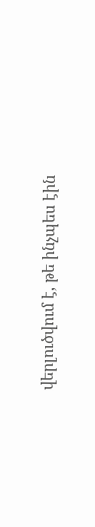վերլուծվում է, թե ինչպես էին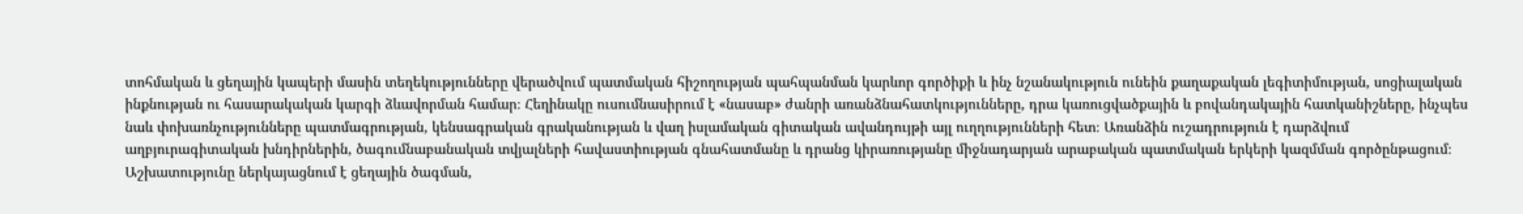տոհմական և ցեղային կապերի մասին տեղեկությունները վերածվում պատմական հիշողության պահպանման կարևոր գործիքի և ինչ նշանակություն ունեին քաղաքական լեգիտիմության, սոցիալական ինքնության ու հասարակական կարգի ձևավորման համար։ Հեղինակը ուսումնասիրում է «նասաբ» ժանրի առանձնահատկությունները, դրա կառուցվածքային և բովանդակային հատկանիշները, ինչպես նաև փոխառնչությունները պատմագրության, կենսագրական գրականության և վաղ իսլամական գիտական ավանդույթի այլ ուղղությունների հետ։ Առանձին ուշադրություն է դարձվում աղբյուրագիտական խնդիրներին, ծագումնաբանական տվյալների հավաստիության գնահատմանը և դրանց կիրառությանը միջնադարյան արաբական պատմական երկերի կազմման գործընթացում։ Աշխատությունը ներկայացնում է ցեղային ծագման,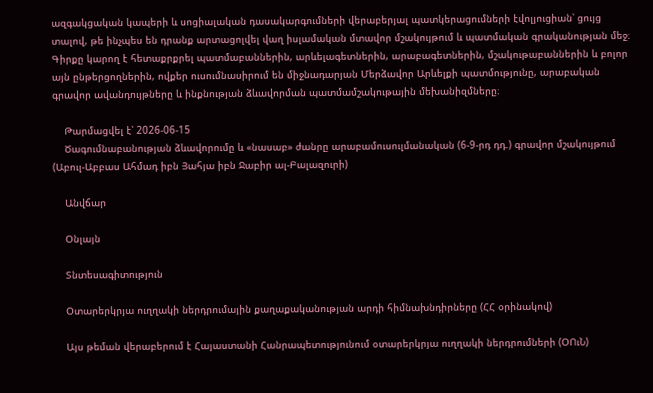ազգակցական կապերի և սոցիալական դասակարգումների վերաբերյալ պատկերացումների էվոլյուցիան՝ ցույց տալով, թե ինչպես են դրանք արտացոլվել վաղ իսլամական մտավոր մշակույթում և պատմական գրականության մեջ։ Գիրքը կարող է հետաքրքրել պատմաբաններին, արևելագետներին, արաբագետներին, մշակութաբաններին և բոլոր այն ընթերցողներին, ովքեր ուսումնասիրում են միջնադարյան Մերձավոր Արևելքի պատմությունը, արաբական գրավոր ավանդույթները և ինքնության ձևավորման պատմամշակութային մեխանիզմները։

    Թարմացվել է՝ 2026-06-15
    Ծագումնաբանության ձևավորումը և «նասաբ» ժանրը արաբամուսուլմանական (6-9-րդ դդ.) գրավոր մշակույթում (Աբուլ-Աբբաս Ահմադ իբն Յահյա իբն Ջաբիր ալ-Բալազուրի)

    Անվճար

    Օնլայն

    Տնտեսագիտություն

    Օտարերկրյա ուղղակի ներդրումային քաղաքականության արդի հիմնախնդիրները (ՀՀ օրինակով)

    Այս թեման վերաբերում է Հայաստանի Հանրապետությունում օտարերկրյա ուղղակի ներդրումների (ՕՈւՆ)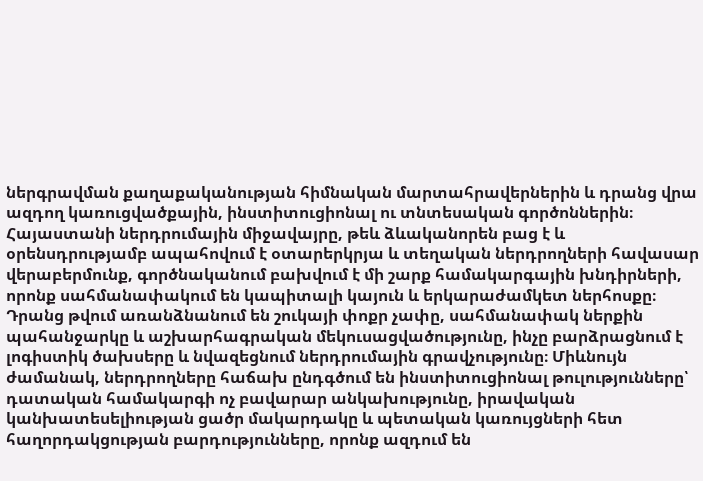ներգրավման քաղաքականության հիմնական մարտահրավերներին և դրանց վրա ազդող կառուցվածքային, ինստիտուցիոնալ ու տնտեսական գործոններին։ Հայաստանի ներդրումային միջավայրը, թեև ձևականորեն բաց է և օրենսդրությամբ ապահովում է օտարերկրյա և տեղական ներդրողների հավասար վերաբերմունք, գործնականում բախվում է մի շարք համակարգային խնդիրների, որոնք սահմանափակում են կապիտալի կայուն և երկարաժամկետ ներհոսքը։ Դրանց թվում առանձնանում են շուկայի փոքր չափը, սահմանափակ ներքին պահանջարկը և աշխարհագրական մեկուսացվածությունը, ինչը բարձրացնում է լոգիստիկ ծախսերը և նվազեցնում ներդրումային գրավչությունը։ Միևնույն ժամանակ, ներդրողները հաճախ ընդգծում են ինստիտուցիոնալ թուլությունները՝ դատական համակարգի ոչ բավարար անկախությունը, իրավական կանխատեսելիության ցածր մակարդակը և պետական կառույցների հետ հաղորդակցության բարդությունները, որոնք ազդում են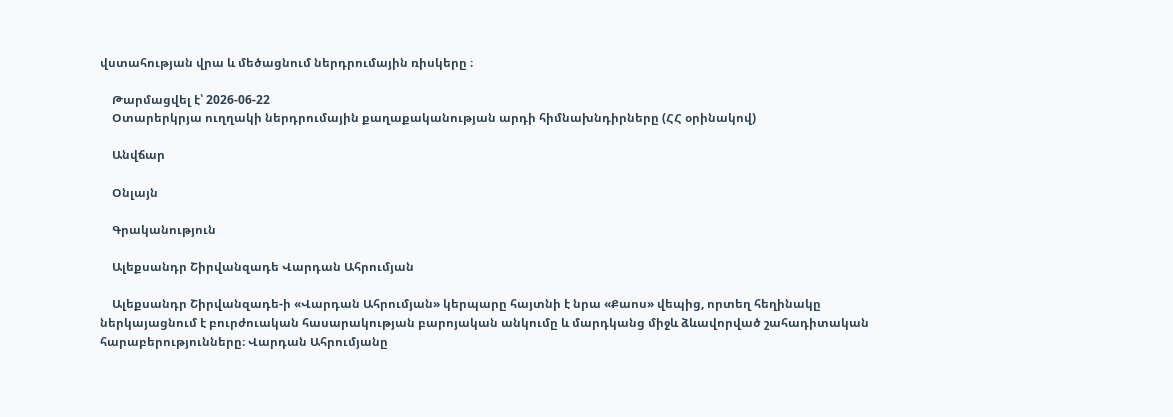վստահության վրա և մեծացնում ներդրումային ռիսկերը ։

    Թարմացվել է՝ 2026-06-22
    Օտարերկրյա ուղղակի ներդրումային քաղաքականության արդի հիմնախնդիրները (ՀՀ օրինակով)

    Անվճար

    Օնլայն

    Գրականություն

    Ալեքսանդր Շիրվանզադե Վարդան Ահրումյան

    Ալեքսանդր Շիրվանզադե-ի «Վարդան Ահրումյան» կերպարը հայտնի է նրա «Քաոս» վեպից, որտեղ հեղինակը ներկայացնում է բուրժուական հասարակության բարոյական անկումը և մարդկանց միջև ձևավորված շահադիտական հարաբերությունները։ Վարդան Ահրումյանը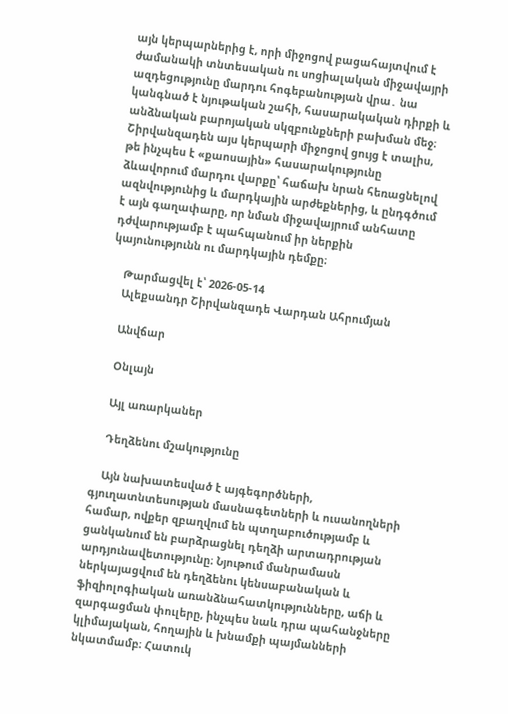այն կերպարներից է, որի միջոցով բացահայտվում է ժամանակի տնտեսական ու սոցիալական միջավայրի ազդեցությունը մարդու հոգեբանության վրա․ նա կանգնած է նյութական շահի, հասարակական դիրքի և անձնական բարոյական սկզբունքների բախման մեջ։ Շիրվանզադեն այս կերպարի միջոցով ցույց է տալիս, թե ինչպես է «քաոսային» հասարակությունը ձևավորում մարդու վարքը՝ հաճախ նրան հեռացնելով ազնվությունից և մարդկային արժեքներից, և ընդգծում է այն գաղափարը, որ նման միջավայրում անհատը դժվարությամբ է պահպանում իր ներքին կայունությունն ու մարդկային դեմքը։

    Թարմացվել է՝ 2026-05-14
    Ալեքսանդր Շիրվանզադե Վարդան Ահրումյան

    Անվճար

    Օնլայն

    Այլ առարկաներ

    Դեղձենու մշակությունը

    Այն նախատեսված է այգեգործների, գյուղատնտեսության մասնագետների և ուսանողների համար, ովքեր զբաղվում են պտղաբուծությամբ և ցանկանում են բարձրացնել դեղձի արտադրության արդյունավետությունը։ Նյութում մանրամասն ներկայացվում են դեղձենու կենսաբանական և ֆիզիոլոգիական առանձնահատկությունները, աճի և զարգացման փուլերը, ինչպես նաև դրա պահանջները կլիմայական, հողային և խնամքի պայմանների նկատմամբ։ Հատուկ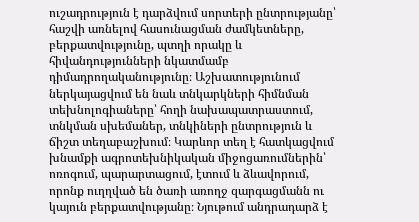ուշադրություն է դարձվում սորտերի ընտրությանը՝ հաշվի առնելով հասունացման ժամկետները, բերքատվությունը, պտղի որակը և հիվանդությունների նկատմամբ դիմադրողականությունը։ Աշխատությունում ներկայացվում են նաև տնկարկների հիմնման տեխնոլոգիաները՝ հողի նախապատրաստում, տնկման սխեմաներ, տնկիների ընտրություն և ճիշտ տեղաբաշխում։ Կարևոր տեղ է հատկացվում խնամքի ագրոտեխնիկական միջոցառումներին՝ ոռոգում, պարարտացում, էտում և ձևավորում, որոնք ուղղված են ծառի առողջ զարգացմանն ու կայուն բերքատվությանը։ Նյութում անդրադարձ է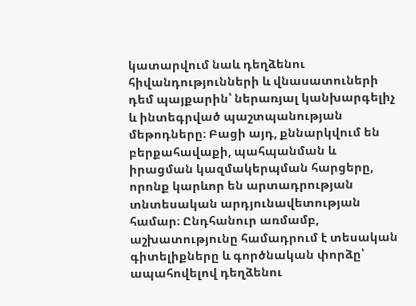կատարվում նաև դեղձենու հիվանդությունների և վնասատուների դեմ պայքարին՝ ներառյալ կանխարգելիչ և ինտեգրված պաշտպանության մեթոդները։ Բացի այդ, քննարկվում են բերքահավաքի, պահպանման և իրացման կազմակերպման հարցերը, որոնք կարևոր են արտադրության տնտեսական արդյունավետության համար։ Ընդհանուր առմամբ, աշխատությունը համադրում է տեսական գիտելիքները և գործնական փորձը՝ ապահովելով դեղձենու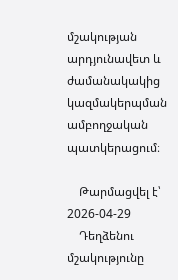մշակության արդյունավետ և ժամանակակից կազմակերպման ամբողջական պատկերացում։

    Թարմացվել է՝ 2026-04-29
    Դեղձենու մշակությունը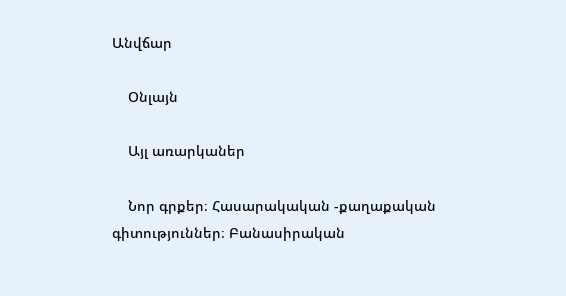Անվճար

    Օնլայն

    Այլ առարկաներ

    Նոր գրքեր։ Հասարակական -քաղաքական գիտություններ։ Բանասիրական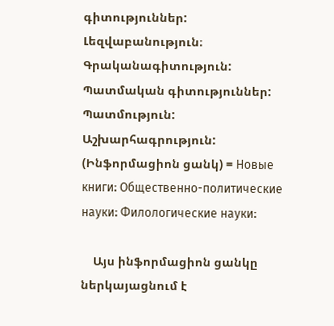գիտություններ: Լեզվաբանություն։ Գրականագիտություն: Պատմական գիտություններ: Պատմություն: Աշխարհագրություն: (Ինֆորմացիոն ցանկ) = Новые книги։ Общественно-политические науки։ Филологические науки։

    Այս ինֆորմացիոն ցանկը ներկայացնում է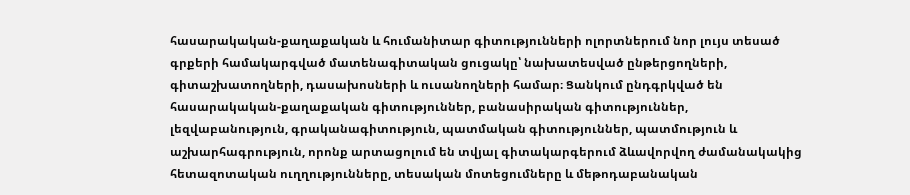հասարակական-քաղաքական և հումանիտար գիտությունների ոլորտներում նոր լույս տեսած գրքերի համակարգված մատենագիտական ցուցակը՝ նախատեսված ընթերցողների, գիտաշխատողների, դասախոսների և ուսանողների համար։ Ցանկում ընդգրկված են հասարակական-քաղաքական գիտություններ, բանասիրական գիտություններ, լեզվաբանություն, գրականագիտություն, պատմական գիտություններ, պատմություն և աշխարհագրություն, որոնք արտացոլում են տվյալ գիտակարգերում ձևավորվող ժամանակակից հետազոտական ուղղությունները, տեսական մոտեցումները և մեթոդաբանական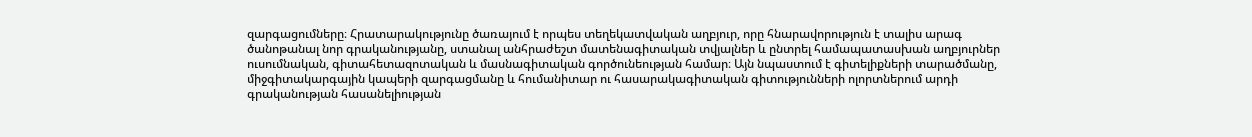զարգացումները։ Հրատարակությունը ծառայում է որպես տեղեկատվական աղբյուր, որը հնարավորություն է տալիս արագ ծանոթանալ նոր գրականությանը, ստանալ անհրաժեշտ մատենագիտական տվյալներ և ընտրել համապատասխան աղբյուրներ ուսումնական, գիտահետազոտական և մասնագիտական գործունեության համար։ Այն նպաստում է գիտելիքների տարածմանը, միջգիտակարգային կապերի զարգացմանը և հումանիտար ու հասարակագիտական գիտությունների ոլորտներում արդի գրականության հասանելիության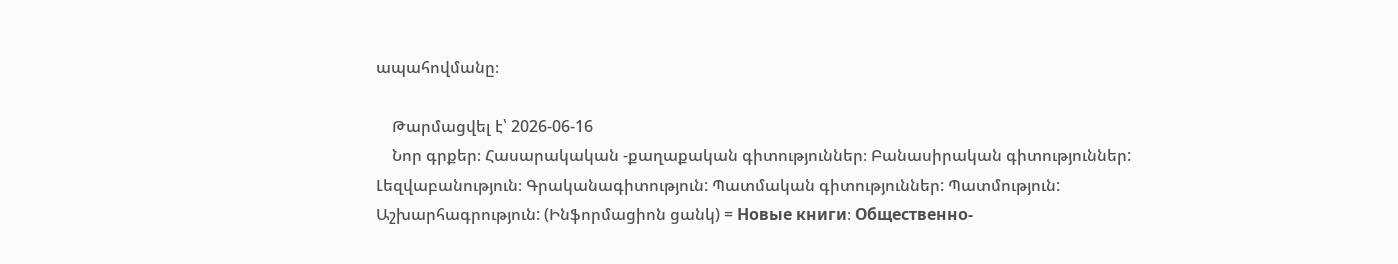ապահովմանը։

    Թարմացվել է՝ 2026-06-16
    Նոր գրքեր։ Հասարակական -քաղաքական գիտություններ։ Բանասիրական գիտություններ: Լեզվաբանություն։ Գրականագիտություն: Պատմական գիտություններ: Պատմություն: Աշխարհագրություն: (Ինֆորմացիոն ցանկ) = Новые книги։ Общественно-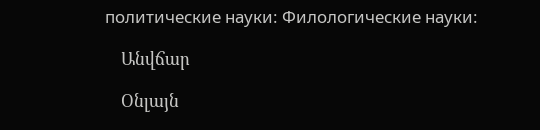политические науки։ Филологические науки։

    Անվճար

    Օնլայն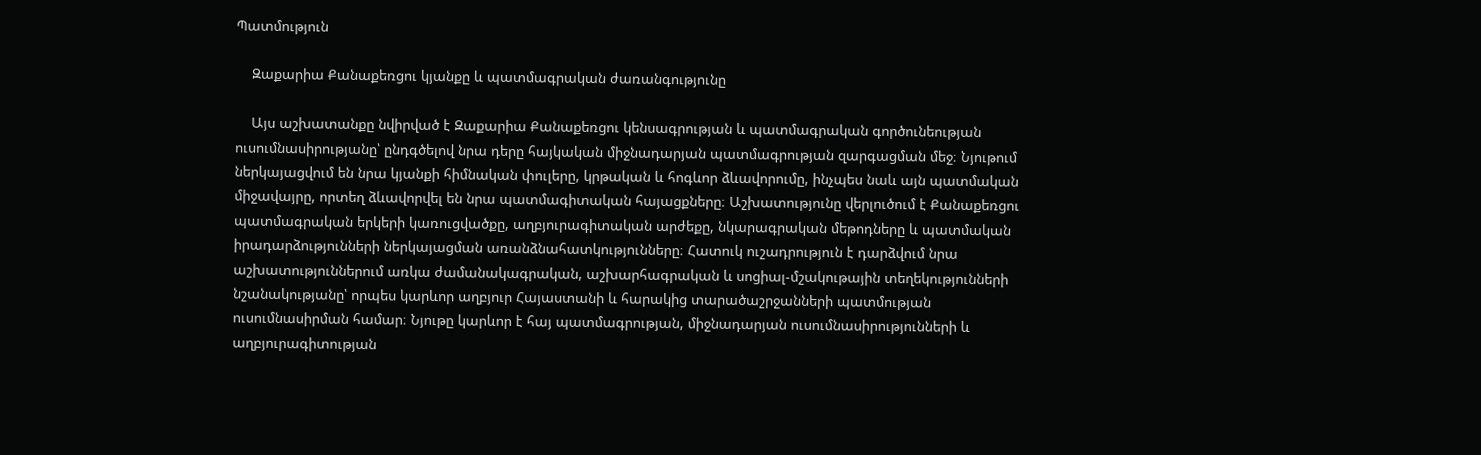Պատմություն

    Զաքարիա Քանաքեռցու կյանքը և պատմագրական ժառանգությունը

    Այս աշխատանքը նվիրված է Զաքարիա Քանաքեռցու կենսագրության և պատմագրական գործունեության ուսումնասիրությանը՝ ընդգծելով նրա դերը հայկական միջնադարյան պատմագրության զարգացման մեջ։ Նյութում ներկայացվում են նրա կյանքի հիմնական փուլերը, կրթական և հոգևոր ձևավորումը, ինչպես նաև այն պատմական միջավայրը, որտեղ ձևավորվել են նրա պատմագիտական հայացքները։ Աշխատությունը վերլուծում է Քանաքեռցու պատմագրական երկերի կառուցվածքը, աղբյուրագիտական արժեքը, նկարագրական մեթոդները և պատմական իրադարձությունների ներկայացման առանձնահատկությունները։ Հատուկ ուշադրություն է դարձվում նրա աշխատություններում առկա ժամանակագրական, աշխարհագրական և սոցիալ-մշակութային տեղեկությունների նշանակությանը՝ որպես կարևոր աղբյուր Հայաստանի և հարակից տարածաշրջանների պատմության ուսումնասիրման համար։ Նյութը կարևոր է հայ պատմագրության, միջնադարյան ուսումնասիրությունների և աղբյուրագիտության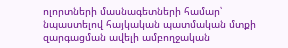ոլորտների մասնագետների համար՝ նպաստելով հայկական պատմական մտքի զարգացման ավելի ամբողջական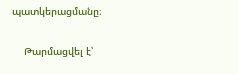պատկերացմանը։

    Թարմացվել է՝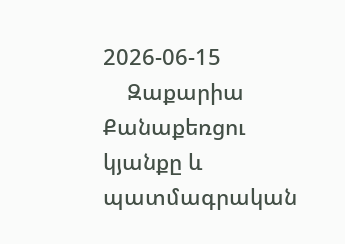2026-06-15
    Զաքարիա Քանաքեռցու կյանքը և պատմագրական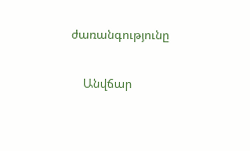ժառանգությունը

    Անվճար